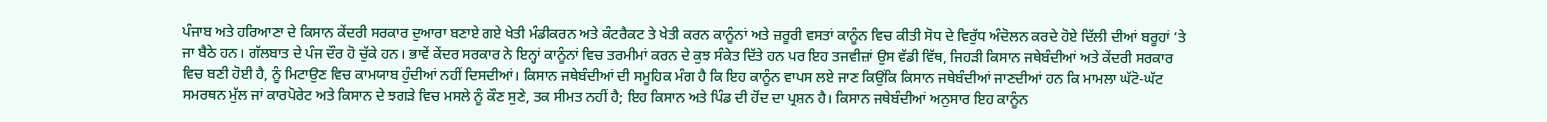ਪੰਜਾਬ ਅਤੇ ਹਰਿਆਣਾ ਦੇ ਕਿਸਾਨ ਕੇਂਦਰੀ ਸਰਕਾਰ ਦੁਆਰਾ ਬਣਾਏ ਗਏ ਖੇਤੀ ਮੰਡੀਕਰਨ ਅਤੇ ਕੰਟਰੈਕਟ ਤੇ ਖੇਤੀ ਕਰਨ ਕਾਨੂੰਨਾਂ ਅਤੇ ਜ਼ਰੂਰੀ ਵਸਤਾਂ ਕਾਨੂੰਨ ਵਿਚ ਕੀਤੀ ਸੋਧ ਦੇ ਵਿਰੁੱਧ ਅੰਦੋਲਨ ਕਰਦੇ ਹੋਏ ਦਿੱਲੀ ਦੀਆਂ ਬਰੂਹਾਂ ’ਤੇ ਜਾ ਬੈਠੇ ਹਨ। ਗੱਲਬਾਤ ਦੇ ਪੰਜ ਦੌਰ ਹੋ ਚੁੱਕੇ ਹਨ। ਭਾਵੇਂ ਕੇਂਦਰ ਸਰਕਾਰ ਨੇ ਇਨ੍ਹਾਂ ਕਾਨੂੰਨਾਂ ਵਿਚ ਤਰਮੀਮਾਂ ਕਰਨ ਦੇ ਕੁਝ ਸੰਕੇਤ ਦਿੱਤੇ ਹਨ ਪਰ ਇਹ ਤਜਵੀਜ਼ਾਂ ਉਸ ਵੱਡੀ ਵਿੱਥ, ਜਿਹੜੀ ਕਿਸਾਨ ਜਥੇਬੰਦੀਆਂ ਅਤੇ ਕੇਂਦਰੀ ਸਰਕਾਰ ਵਿਚ ਬਣੀ ਹੋਈ ਹੈ, ਨੂੰ ਮਿਟਾਉਣ ਵਿਚ ਕਾਮਯਾਬ ਹੁੰਦੀਆਂ ਨਹੀਂ ਦਿਸਦੀਆਂ। ਕਿਸਾਨ ਜਥੇਬੰਦੀਆਂ ਦੀ ਸਮੂਹਿਕ ਮੰਗ ਹੈ ਕਿ ਇਹ ਕਾਨੂੰਨ ਵਾਪਸ ਲਏ ਜਾਣ ਕਿਉਂਕਿ ਕਿਸਾਨ ਜਥੇਬੰਦੀਆਂ ਜਾਣਦੀਆਂ ਹਨ ਕਿ ਮਾਮਲਾ ਘੱਟੋ-ਘੱਟ ਸਮਰਥਨ ਮੁੱਲ ਜਾਂ ਕਾਰਪੋਰੇਟ ਅਤੇ ਕਿਸਾਨ ਦੇ ਝਗੜੇ ਵਿਚ ਮਸਲੇ ਨੂੰ ਕੌਣ ਸੁਣੇ, ਤਕ ਸੀਮਤ ਨਹੀਂ ਹੈ; ਇਹ ਕਿਸਾਨ ਅਤੇ ਪਿੰਡ ਦੀ ਹੋਂਦ ਦਾ ਪ੍ਰਸ਼ਨ ਹੈ। ਕਿਸਾਨ ਜਥੇਬੰਦੀਆਂ ਅਨੁਸਾਰ ਇਹ ਕਾਨੂੰਨ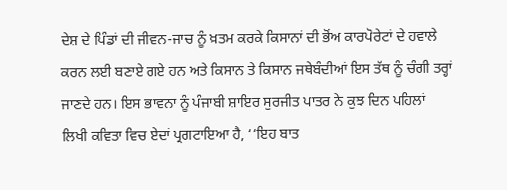ਦੇਸ਼ ਦੇ ਪਿੰਡਾਂ ਦੀ ਜੀਵਨ-ਜਾਚ ਨੂੰ ਖ਼ਤਮ ਕਰਕੇ ਕਿਸਾਨਾਂ ਦੀ ਭੋਂਅ ਕਾਰਪੋਰੇਟਾਂ ਦੇ ਹਵਾਲੇ ਕਰਨ ਲਈ ਬਣਾਏ ਗਏ ਹਨ ਅਤੇ ਕਿਸਾਨ ਤੇ ਕਿਸਾਨ ਜਥੇਬੰਦੀਆਂ ਇਸ ਤੱਥ ਨੂੰ ਚੰਗੀ ਤਰ੍ਹਾਂ ਜਾਣਦੇ ਹਨ। ਇਸ ਭਾਵਨਾ ਨੂੰ ਪੰਜਾਬੀ ਸ਼ਾਇਰ ਸੁਰਜੀਤ ਪਾਤਰ ਨੇ ਕੁਝ ਦਿਨ ਪਹਿਲਾਂ ਲਿਖੀ ਕਵਿਤਾ ਵਿਚ ਏਦਾਂ ਪ੍ਰਗਟਾਇਆ ਹੈ, ‘‘ਇਹ ਬਾਤ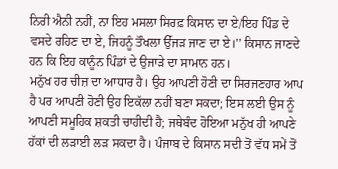ਨਿਰੀ ਐਨੀ ਨਹੀਂ, ਨਾ ਇਹ ਮਸਲਾ ਸਿਰਫ਼ ਕਿਸਾਨ ਦਾ ਏ/ਇਹ ਪਿੰਡ ਦੇ ਵਸਦੇ ਰਹਿਣ ਦਾ ਏ, ਜਿਹਨੂੰ ਤੌਖਲਾ ਉੱਜੜ ਜਾਣ ਦਾ ਏ।’’ ਕਿਸਾਨ ਜਾਣਦੇ ਹਨ ਕਿ ਇਹ ਕਾਨੂੰਨ ਪਿੰਡਾਂ ਦੇ ਉਜਾੜੇ ਦਾ ਸਾਮਾਨ ਹਨ।
ਮਨੁੱਖ ਹਰ ਚੀਜ਼ ਦਾ ਆਧਾਰ ਹੈ। ਉਹ ਆਪਣੀ ਹੋਣੀ ਦਾ ਸਿਰਜਣਹਾਰ ਆਪ ਹੈ ਪਰ ਆਪਣੀ ਹੋਣੀ ਉਹ ਇਕੱਲਾ ਨਹੀਂ ਬਣਾ ਸਕਦਾ; ਇਸ ਲਈ ਉਸ ਨੂੰ ਆਪਣੀ ਸਮੂਹਿਕ ਸ਼ਕਤੀ ਚਾਹੀਦੀ ਹੈ; ਜਥੇਬੰਦ ਹੋਇਆ ਮਨੁੱਖ ਹੀ ਆਪਣੇ ਹੱਕਾਂ ਦੀ ਲੜਾਈ ਲੜ ਸਕਦਾ ਹੈ। ਪੰਜਾਬ ਦੇ ਕਿਸਾਨ ਸਦੀ ਤੋਂ ਵੱਧ ਸਮੇਂ ਤੋਂ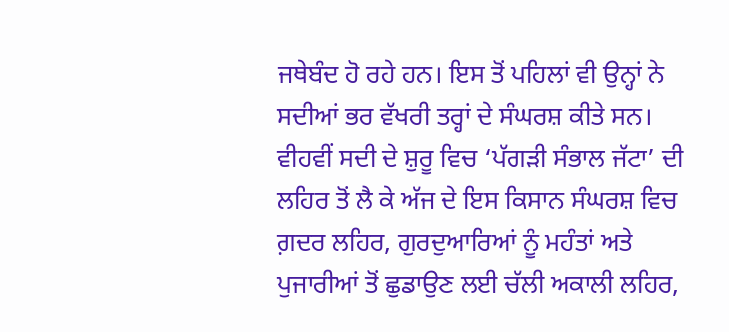ਜਥੇਬੰਦ ਹੋ ਰਹੇ ਹਨ। ਇਸ ਤੋਂ ਪਹਿਲਾਂ ਵੀ ਉਨ੍ਹਾਂ ਨੇ ਸਦੀਆਂ ਭਰ ਵੱਖਰੀ ਤਰ੍ਹਾਂ ਦੇ ਸੰਘਰਸ਼ ਕੀਤੇ ਸਨ। ਵੀਹਵੀਂ ਸਦੀ ਦੇ ਸ਼ੁਰੂ ਵਿਚ ‘ਪੱਗੜੀ ਸੰਭਾਲ ਜੱਟਾ’ ਦੀ ਲਹਿਰ ਤੋਂ ਲੈ ਕੇ ਅੱਜ ਦੇ ਇਸ ਕਿਸਾਨ ਸੰਘਰਸ਼ ਵਿਚ ਗ਼ਦਰ ਲਹਿਰ, ਗੁਰਦੁਆਰਿਆਂ ਨੂੰ ਮਹੰਤਾਂ ਅਤੇ ਪੁਜਾਰੀਆਂ ਤੋਂ ਛੁਡਾਉਣ ਲਈ ਚੱਲੀ ਅਕਾਲੀ ਲਹਿਰ,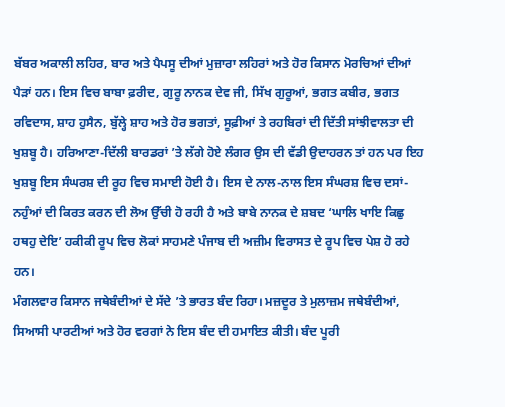ਬੱਬਰ ਅਕਾਲੀ ਲਹਿਰ, ਬਾਰ ਅਤੇ ਪੈਪਸੂ ਦੀਆਂ ਮੁਜ਼ਾਰਾ ਲਹਿਰਾਂ ਅਤੇ ਹੋਰ ਕਿਸਾਨ ਮੋਰਚਿਆਂ ਦੀਆਂ ਪੈੜਾਂ ਹਨ। ਇਸ ਵਿਚ ਬਾਬਾ ਫ਼ਰੀਦ, ਗੁਰੂ ਨਾਨਕ ਦੇਵ ਜੀ, ਸਿੱਖ ਗੁਰੂਆਂ, ਭਗਤ ਕਬੀਰ, ਭਗਤ ਰਵਿਦਾਸ, ਸ਼ਾਹ ਹੁਸੈਨ, ਬੁੱਲ੍ਹੇ ਸ਼ਾਹ ਅਤੇ ਹੋਰ ਭਗਤਾਂ, ਸੂਫ਼ੀਆਂ ਤੇ ਰਹਬਿਰਾਂ ਦੀ ਦਿੱਤੀ ਸਾਂਝੀਵਾਲਤਾ ਦੀ ਖੁਸ਼ਬੂ ਹੈ। ਹਰਿਆਣਾ-ਦਿੱਲੀ ਬਾਰਡਰਾਂ ’ਤੇ ਲੱਗੇ ਹੋਏ ਲੰਗਰ ਉਸ ਦੀ ਵੱਡੀ ਉਦਾਹਰਨ ਤਾਂ ਹਨ ਪਰ ਇਹ ਖੁਸ਼ਬੂ ਇਸ ਸੰਘਰਸ਼ ਦੀ ਰੂਹ ਵਿਚ ਸਮਾਈ ਹੋਈ ਹੈ। ਇਸ ਦੇ ਨਾਲ-ਨਾਲ ਇਸ ਸੰਘਰਸ਼ ਵਿਚ ਦਸਾਂ-ਨਹੁੰਆਂ ਦੀ ਕਿਰਤ ਕਰਨ ਦੀ ਲੋਅ ਉੱਚੀ ਹੋ ਰਹੀ ਹੈ ਅਤੇ ਬਾਬੇ ਨਾਨਕ ਦੇ ਸ਼ਬਦ ‘ਘਾਲਿ ਖਾਇ ਕਿਛੁ ਹਥਹੁ ਦੇਇ’ ਹਕੀਕੀ ਰੂਪ ਵਿਚ ਲੋਕਾਂ ਸਾਹਮਣੇ ਪੰਜਾਬ ਦੀ ਅਜ਼ੀਮ ਵਿਰਾਸਤ ਦੇ ਰੂਪ ਵਿਚ ਪੇਸ਼ ਹੋ ਰਹੇ ਹਨ।
ਮੰਗਲਵਾਰ ਕਿਸਾਨ ਜਥੇਬੰਦੀਆਂ ਦੇ ਸੱਦੇ ’ਤੇ ਭਾਰਤ ਬੰਦ ਰਿਹਾ। ਮਜ਼ਦੂਰ ਤੇ ਮੁਲਾਜ਼ਮ ਜਥੇਬੰਦੀਆਂ, ਸਿਆਸੀ ਪਾਰਟੀਆਂ ਅਤੇ ਹੋਰ ਵਰਗਾਂ ਨੇ ਇਸ ਬੰਦ ਦੀ ਹਮਾਇਤ ਕੀਤੀ। ਬੰਦ ਪੂਰੀ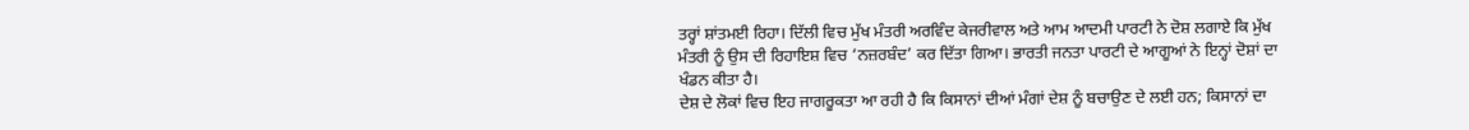ਤਰ੍ਹਾਂ ਸ਼ਾਂਤਮਈ ਰਿਹਾ। ਦਿੱਲੀ ਵਿਚ ਮੁੱਖ ਮੰਤਰੀ ਅਰਵਿੰਦ ਕੇਜਰੀਵਾਲ ਅਤੇ ਆਮ ਆਦਮੀ ਪਾਰਟੀ ਨੇ ਦੋਸ਼ ਲਗਾਏ ਕਿ ਮੁੱਖ ਮੰਤਰੀ ਨੂੰ ਉਸ ਦੀ ਰਿਹਾਇਸ਼ ਵਿਚ ‘ਨਜ਼ਰਬੰਦ’ ਕਰ ਦਿੱਤਾ ਗਿਆ। ਭਾਰਤੀ ਜਨਤਾ ਪਾਰਟੀ ਦੇ ਆਗੂਆਂ ਨੇ ਇਨ੍ਹਾਂ ਦੋਸ਼ਾਂ ਦਾ ਖੰਡਨ ਕੀਤਾ ਹੈ।
ਦੇਸ਼ ਦੇ ਲੋਕਾਂ ਵਿਚ ਇਹ ਜਾਗਰੂਕਤਾ ਆ ਰਹੀ ਹੈ ਕਿ ਕਿਸਾਨਾਂ ਦੀਆਂ ਮੰਗਾਂ ਦੇਸ਼ ਨੂੰ ਬਚਾਉਣ ਦੇ ਲਈ ਹਨ; ਕਿਸਾਨਾਂ ਦਾ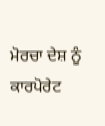ਮੋਰਚਾ ਦੇਸ਼ ਨੂੰ ਕਾਰਪੋਰੇਟ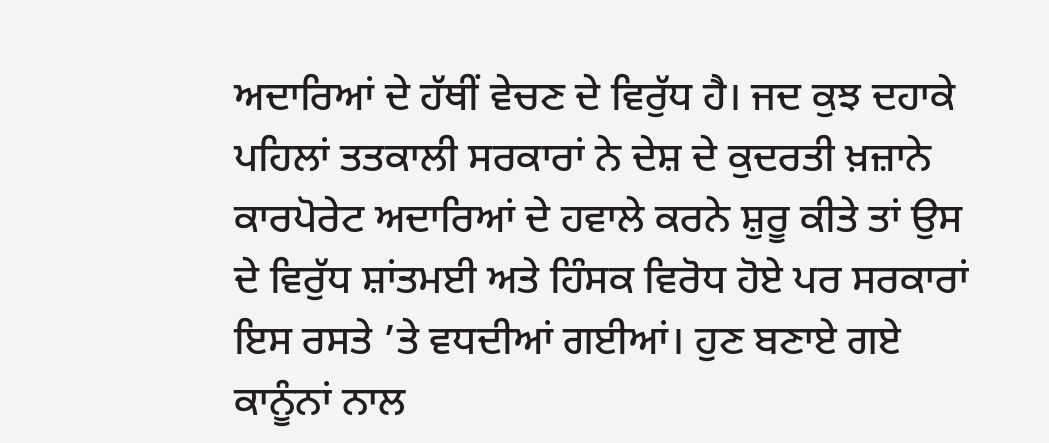ਅਦਾਰਿਆਂ ਦੇ ਹੱਥੀਂ ਵੇਚਣ ਦੇ ਵਿਰੁੱਧ ਹੈ। ਜਦ ਕੁਝ ਦਹਾਕੇ ਪਹਿਲਾਂ ਤਤਕਾਲੀ ਸਰਕਾਰਾਂ ਨੇ ਦੇਸ਼ ਦੇ ਕੁਦਰਤੀ ਖ਼ਜ਼ਾਨੇ ਕਾਰਪੋਰੇਟ ਅਦਾਰਿਆਂ ਦੇ ਹਵਾਲੇ ਕਰਨੇ ਸ਼ੁਰੂ ਕੀਤੇ ਤਾਂ ਉਸ ਦੇ ਵਿਰੁੱਧ ਸ਼ਾਂਤਮਈ ਅਤੇ ਹਿੰਸਕ ਵਿਰੋਧ ਹੋਏ ਪਰ ਸਰਕਾਰਾਂ ਇਸ ਰਸਤੇ ’ਤੇ ਵਧਦੀਆਂ ਗਈਆਂ। ਹੁਣ ਬਣਾਏ ਗਏ ਕਾਨੂੰਨਾਂ ਨਾਲ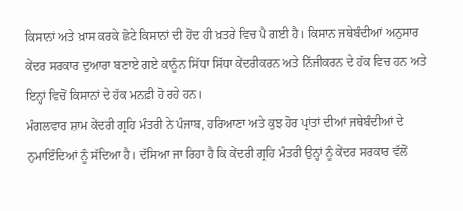ਕਿਸਾਨਾਂ ਅਤੇ ਖ਼ਾਸ ਕਰਕੇ ਛੋਟੇ ਕਿਸਾਨਾਂ ਦੀ ਹੋਂਦ ਹੀ ਖ਼ਤਰੇ ਵਿਚ ਪੈ ਗਈ ਹੈ। ਕਿਸਾਨ ਜਥੇਬੰਦੀਆਂ ਅਨੁਸਾਰ ਕੇਂਦਰ ਸਰਕਾਰ ਦੁਆਰਾ ਬਣਾਏ ਗਏ ਕਾਨੂੰਨ ਸਿੱਧਾ ਸਿੱਧਾ ਕੇਂਦਰੀਕਰਨ ਅਤੇ ਨਿੱਜੀਕਰਨ ਦੇ ਹੱਕ ਵਿਚ ਹਨ ਅਤੇ ਇਨ੍ਹਾਂ ਵਿਚੋਂ ਕਿਸਾਨਾਂ ਦੇ ਹੱਕ ਮਨਫ਼ੀ ਹੋ ਰਹੇ ਹਨ।
ਮੰਗਲਵਾਰ ਸ਼ਾਮ ਕੇਂਦਰੀ ਗ੍ਰਹਿ ਮੰਤਰੀ ਨੇ ਪੰਜਾਬ, ਹਰਿਆਣਾ ਅਤੇ ਕੁਝ ਹੋਰ ਪ੍ਰਾਂਤਾਂ ਦੀਆਂ ਜਥੇਬੰਦੀਆਂ ਦੇ ਨੁਮਾਇੰਦਿਆਂ ਨੂੰ ਸੱਦਿਆ ਹੈ। ਦੱਸਿਆ ਜਾ ਰਿਹਾ ਹੈ ਕਿ ਕੇਂਦਰੀ ਗ੍ਰਹਿ ਮੰਤਰੀ ਉਨ੍ਹਾਂ ਨੂੰ ਕੇਂਦਰ ਸਰਕਾਰ ਵੱਲੋਂ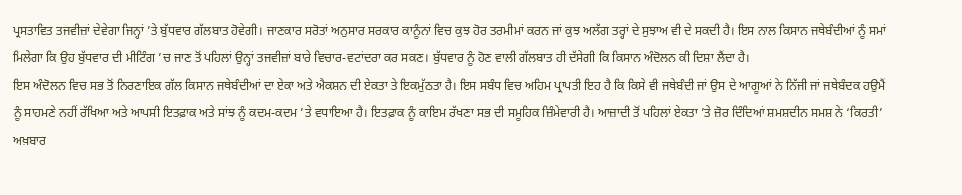ਪ੍ਰਸਤਾਵਿਤ ਤਜਵੀਜ਼ਾਂ ਦੇਵੇਗਾ ਜਿਨ੍ਹਾਂ ’ਤੇ ਬੁੱਧਵਾਰ ਗੱਲਬਾਤ ਹੋਵੇਗੀ। ਜਾਣਕਾਰ ਸਰੋਤਾਂ ਅਨੁਸਾਰ ਸਰਕਾਰ ਕਾਨੂੰਨਾਂ ਵਿਚ ਕੁਝ ਹੋਰ ਤਰਮੀਮਾਂ ਕਰਨ ਜਾਂ ਕੁਝ ਅਲੱਗ ਤਰ੍ਹਾਂ ਦੇ ਸੁਝਾਅ ਵੀ ਦੇ ਸਕਦੀ ਹੈ। ਇਸ ਨਾਲ ਕਿਸਾਨ ਜਥੇਬੰਦੀਆਂ ਨੂੰ ਸਮਾਂ ਮਿਲੇਗਾ ਕਿ ਉਹ ਬੁੱਧਵਾਰ ਦੀ ਮੀਟਿੰਗ ’ਚ ਜਾਣ ਤੋਂ ਪਹਿਲਾਂ ਉਨ੍ਹਾਂ ਤਜਵੀਜ਼ਾਂ ਬਾਰੇ ਵਿਚਾਰ-ਵਟਾਂਦਰਾ ਕਰ ਸਕਣ। ਬੁੱਧਵਾਰ ਨੂੰ ਹੋਣ ਵਾਲੀ ਗੱਲਬਾਤ ਹੀ ਦੱਸੇਗੀ ਕਿ ਕਿਸਾਨ ਅੰਦੋਲਨ ਕੀ ਦਿਸ਼ਾ ਲੈਂਦਾ ਹੈ।
ਇਸ ਅੰਦੋਲਨ ਵਿਚ ਸਭ ਤੋਂ ਨਿਰਣਾਇਕ ਗੱਲ ਕਿਸਾਨ ਜਥੇਬੰਦੀਆਂ ਦਾ ਏਕਾ ਅਤੇ ਐਕਸ਼ਨ ਦੀ ਏਕਤਾ ਤੇ ਇਕਮੁੱਠਤਾ ਹੈ। ਇਸ ਸਬੰਧ ਵਿਚ ਅਹਿਮ ਪ੍ਰਾਪਤੀ ਇਹ ਹੈ ਕਿ ਕਿਸੇ ਵੀ ਜਥੇਬੰਦੀ ਜਾਂ ਉਸ ਦੇ ਆਗੂਆਂ ਨੇ ਨਿੱਜੀ ਜਾਂ ਜਥੇਬੰਦਕ ਹਉਮੈਂ ਨੂੰ ਸਾਹਮਣੇ ਨਹੀਂ ਰੱਖਿਆ ਅਤੇ ਆਪਸੀ ਇਤਫ਼ਾਕ ਅਤੇ ਸਾਂਝ ਨੂੰ ਕਦਮ-ਕਦਮ ’ਤੇ ਵਧਾਇਆ ਹੈ। ਇਤਫ਼ਾਕ ਨੂੰ ਕਾਇਮ ਰੱਖਣਾ ਸਭ ਦੀ ਸਮੂਹਿਕ ਜ਼ਿੰਮੇਵਾਰੀ ਹੈ। ਆਜ਼ਾਦੀ ਤੋਂ ਪਹਿਲਾਂ ਏਕਤਾ ’ਤੇ ਜ਼ੋਰ ਦਿੰਦਿਆਂ ਸ਼ਮਸ਼ਦੀਨ ਸਮਸ਼ ਨੇ ‘ਕਿਰਤੀ’ ਅਖ਼ਬਾਰ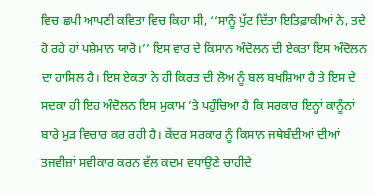ਵਿਚ ਛਪੀ ਆਪਣੀ ਕਵਿਤਾ ਵਿਚ ਕਿਹਾ ਸੀ, ‘‘ਸਾਨੂੰ ਪੁੱਟ ਦਿੱਤਾ ਇਤਿਫ਼ਾਕੀਆਂ ਨੇ, ਤਦੇ ਹੋ ਰਹੇ ਹਾਂ ਪਸ਼ੇਮਾਨ ਯਾਰੋ।’’ ਇਸ ਵਾਰ ਦੇ ਕਿਸਾਨ ਅੰਦੋਲਨ ਦੀ ਏਕਤਾ ਇਸ ਅੰਦੋਲਨ ਦਾ ਹਾਸਿਲ ਹੈ। ਇਸ ਏਕਤਾ ਨੇ ਹੀ ਕਿਰਤ ਦੀ ਲੋਅ ਨੂੰ ਬਲ ਬਖਸ਼ਿਆ ਹੈ ਤੇ ਇਸ ਦੇ ਸਦਕਾ ਹੀ ਇਹ ਅੰਦੋਲਨ ਇਸ ਮੁਕਾਮ ’ਤੇ ਪਹੁੰਚਿਆ ਹੈ ਕਿ ਸਰਕਾਰ ਇਨ੍ਹਾਂ ਕਾਨੂੰਨਾਂ ਬਾਰੇ ਮੁੜ ਵਿਚਾਰ ਕਰ ਰਹੀ ਹੈ। ਕੇਂਦਰ ਸਰਕਾਰ ਨੂੰ ਕਿਸਾਨ ਜਥੇਬੰਦੀਆਂ ਦੀਆਂ ਤਜਵੀਜ਼ਾਂ ਸਵੀਕਾਰ ਕਰਨ ਵੱਲ ਕਦਮ ਵਧਾਉਣੇ ਚਾਹੀਦੇ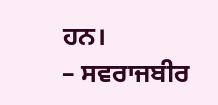ਹਨ।
– ਸਵਰਾਜਬੀਰ